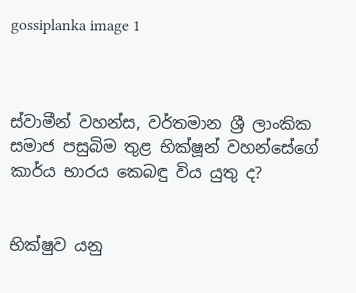gossiplanka image 1



ස්වාමීන් වහන්ස, වර්තමාන ශ්‍රී ලාංකික සමාජ පසුබිම තුළ භික්ෂූන් වහන්සේගේ කාර්ය භාරය කෙබඳු විය යුතු ද?


භික්ෂුව යනු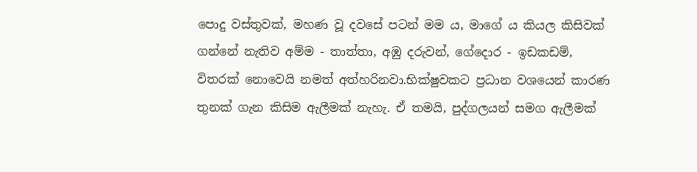පොදු වස්තුවක්, මහණ වූ දවසේ පටන් මම ය, මාගේ ය කියල කිසිවක් ගන්නේ නැතිව අම්ම - තාත්තා, අඹු දරුවන්, ගේදොර - ඉඩකඩම්, විතරක් නොවෙයි නමත් අත්හරිනවා.භික්ෂුවකට ප්‍රධාන වශයෙන් කාරණ තුනක් ගැන කිසිම ඇලීමක් නැහැ. ඒ තමයි, පුද්ගලයන් සමග ඇලීමක්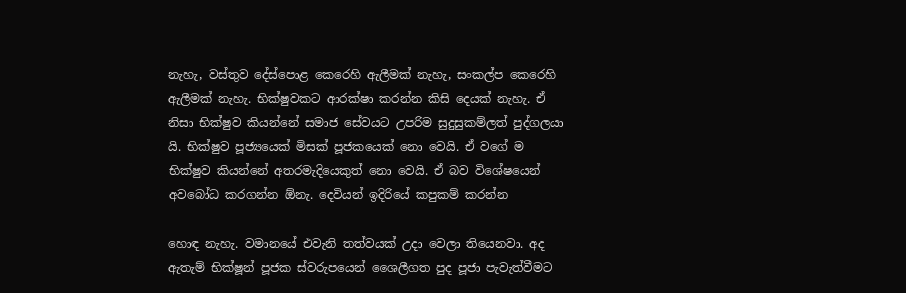නැහැ, වස්තුව දේස්පොළ කෙරෙහි ඇලීමක් නැහැ, සංකල්ප කෙරෙහි ඇලීමක් නැහැ. භික්ෂුවකට ආරක්ෂා කරන්න කිසි දෙයක් නැහැ. ඒ නිසා භික්ෂුව කියන්නේ සමාජ සේවයට උපරිම සුදුසුකම්ලත් පුද්ගලයා යි. භික්ෂුව පූජ්‍යයෙක් මිසක් පූජකයෙක් නො වෙයි. ඒ වගේ ම භික්ෂුව කියන්නේ අතරමැදියෙකුත් නො වෙයි. ඒ බව විශේෂයෙන් අවබෝධ කරගන්න ඕනැ. දෙවියන් ඉදිරියේ කපුකම් කරන්න

හොඳ නැහැ. වමානයේ එවැනි තත්වයක් උදා වෙලා තියෙනවා. අද ඇතැම් භික්ෂූන් පූජක ස්වරුපයෙන් ශෛලීගත පුද පූජා පැවැත්වීමට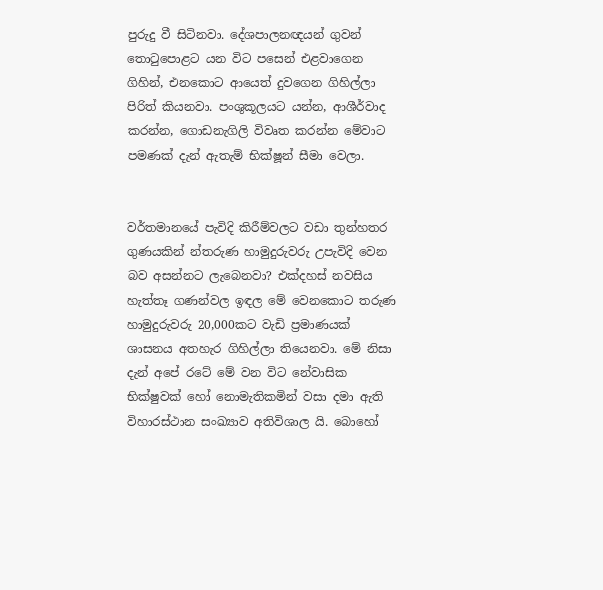පුරුදු වී සිටිනවා. දේශපාලනඥයන් ගුවන් තොටුපොළට යන විට පසෙන් එළවාගෙන ගිහින්, එනකොට ආයෙත් දුවගෙන ගිහිල්ලා පිරිත් කියනවා. පංශුකූලයට යන්න, ආශීර්වාද කරන්න, ගොඩනැගිලි විවෘත කරන්න මේවාට පමණක් දැන් ඇතැම් භික්ෂූන් සීමා වෙලා.


වර්තමානයේ පැවිදි කිරීම්වලට වඩා තුන්හතර ගුණයකින් න්තරුණ හාමුදුරුවරු උපැවිදි වෙන බව අසන්නට ලැබෙනවා? එක්දහස් නවසිය හැත්තෑ ගණන්වල ඉඳල මේ වෙනකොට තරුණ හාමුදුරුවරු 20,000කට වැඩි ප්‍රමාණයක් ශාසනය අතහැර ගිහිල්ලා තියෙනවා. මේ නිසා දැන් අපේ රටේ මේ වන විට නේවාසික භික්ෂුවක් හෝ නොමැතිකමින් වසා දමා ඇති විහාරස්ථාන සංඛ්‍යාව අතිවිශාල යි. බොහෝ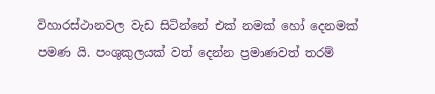විහාරස්ථානවල වැඩ සිටින්නේ එක් නමක් හෝ දෙනමක් පමණ යි. පංශුකුලයක් වත් දෙන්න ප්‍රමාණවත් තරම්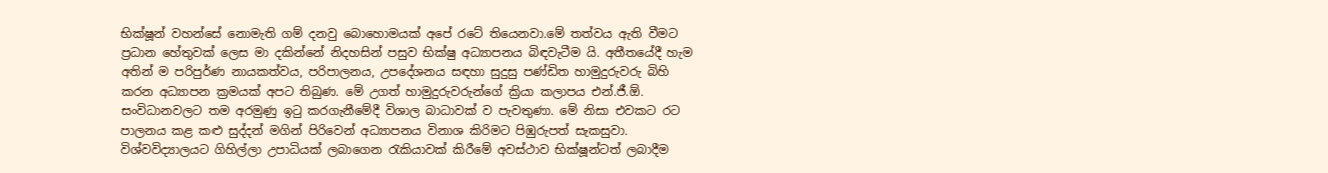භික්ෂූන් වහන්සේ නොමැති ගම් දනවු බොහොමයක් අපේ රටේ තියෙනවා.මේ තත්වය ඇති වීමට ප්‍රධාන හේතුවක් ලෙස මා දකින්නේ නිදහසින් පසුව භික්ෂු අධ්‍යාපනය බිඳවැටීම යි. අතීතයේදී හැම අතින් ම පරිපුර්ණ නායකත්වය, පරිපාලනය, උපදේශනය සඳහා සුදුසු පණ්ඩිත හාමුදුරුවරු බිහි කරන අධ්‍යාපන ක්‍රමයක් අපට තිබුණ. මේ උගත් හාමුදුරුවරුන්ගේ ක්‍රියා කලාපය එන්.ජී.ඕ. සංවිධානවලට තම අරමුණු ඉටු කරගැනීමේදී විශාල බාධාවක් ව පැවතුණා. මේ නිසා එවකට රට පාලනය කළ කළු සුද්දන් මගින් පිරිවෙන් අධ්‍යාපනය විනාශ කිරිමට පිඹුරුපත් සැකසුවා. විශ්වවිද්‍යාලයට ගිහිල්ලා උපාධියක් ලබාගෙන රැකියාවක් කිරීමේ අවස්ථාව භික්ෂූන්ටත් ලබාදීම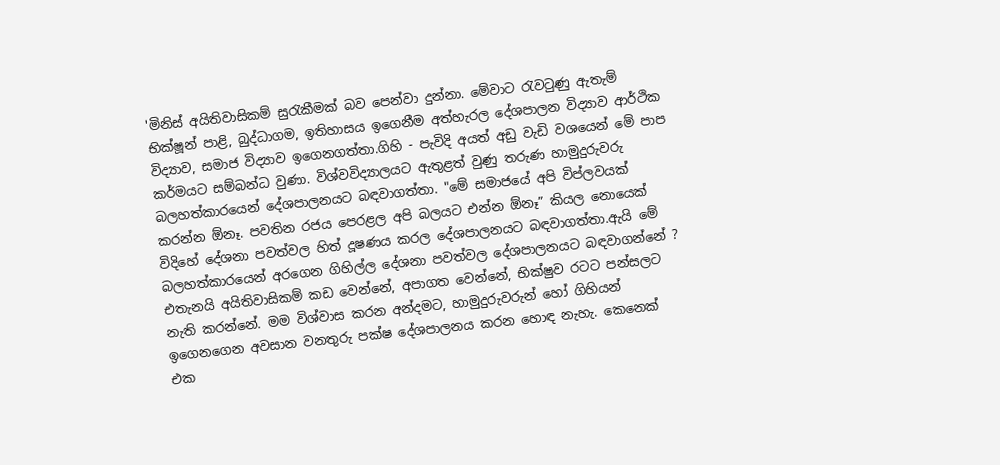'මිනිස් අයිතිවාසිකම් සුරැකීමක් බව පෙන්වා දුන්නා. මේවාට රැවටුණු ඇතැම් භික්ෂූන් පාළි, බුද්ධාගම, ඉතිහාසය ඉගෙනීම අත්හැරල දේශපාලන විද්‍යාව ආර්ථික විද්‍යාව, සමාජ විද්‍යාව ඉගෙනගත්තා.ගිහි - පැවිදි අයත් අඩු වැඩි වශයෙන් මේ පාප කර්මයට සම්බන්ධ වුණා. විශ්වවිද්‍යාලයට ඇතුළත් වුණු තරුණ හාමුදුරුවරු බලහත්කාරයෙන් දේශපාලනයට බඳවාගත්තා. "මේ සමාජයේ අපි විප්ලවයක් කරන්න ඕනෑ. පවතින රජය පෙරළල අපි බලයට එන්න ඕනෑ” කියල නොයෙක් විදිහේ දේශනා පවත්වල හිත් දූෂණය කරල දේශපාලනයට බඳවාගත්තා.ඇයි මේ බලහත්කාරයෙන් අරගෙන ගිහිල්ල දේශනා පවත්වල දේශපාලනයට බඳවාගන්නේ ? එතැනයි අයිතිවාසිකම් කඩ වෙන්නේ, අපාගත වෙන්නේ, භික්ෂුව රටට පන්සලට නැති කරන්නේ. මම විශ්වාස කරන අන්දමට, හාමුදුරුවරුන් හෝ ගිහියන් ඉගෙනගෙන අවසාන වනතුරු පක්ෂ දේශපාලනය කරන හොඳ නැහැ. කෙනෙක් එක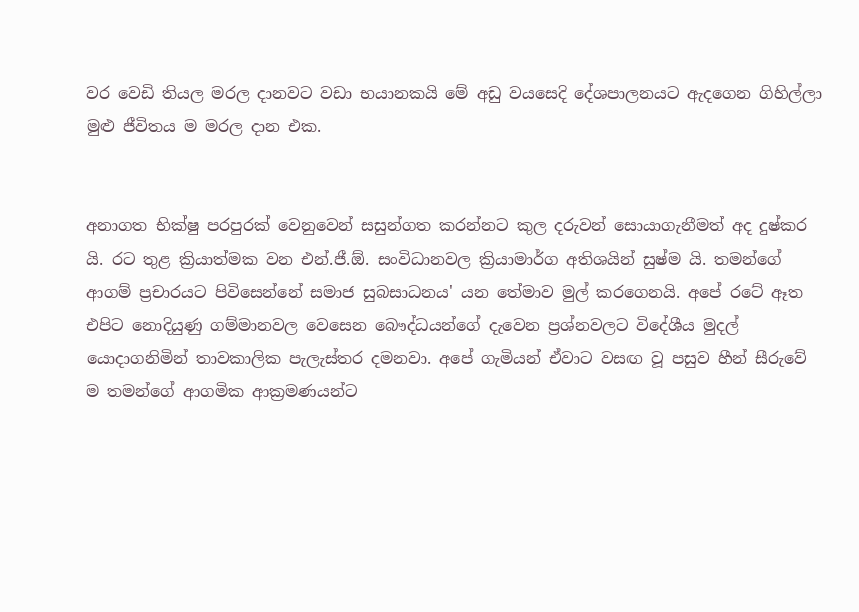වර වෙඩි තියල මරල දානවට වඩා භයානකයි මේ අඩු වයසෙදි දේශපාලනයට ඇදගෙන ගිහිල්ලා මුළු ජීවිතය ම මරල දාන එක.


අනාගත භික්ෂු පරපුරක් වෙනුවෙන් සසුන්ගත කරන්නට කුල දරුවන් සොයාගැනීමත් අද දුෂ්කර යි. රට තුළ ක්‍රියාත්මක වන එන්.ජී.ඕ. සංවිධානවල ක්‍රියාමාර්ග අතිශයින් සුෂ්ම යි. තමන්ගේ ආගම් ප්‍රචාරයට පිවිසෙන්නේ සමාජ සුබසාධනය' යන තේමාව මුල් කරගෙනයි. අපේ රටේ ඈත එපිට නොදියුණු ගම්මානවල වෙසෙන බෞද්ධයන්ගේ දැවෙන ප්‍රශ්නවලට විදේශීය මුදල් යොදාගනිමින් තාවකාලික පැලැස්තර දමනවා. අපේ ගැමියන් ඒවාට වසඟ වූ පසුව හීන් සීරුවේ ම තමන්ගේ ආගමික ආක්‍රමණයන්ට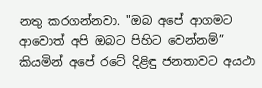නතු කරගන්නවා. "ඔබ අපේ ආගමට ආවොත් අපි ඔබට පිහිට වෙන්නම්” කියමින් අපේ රටේ දිළිඳු ජනතාවට අයථා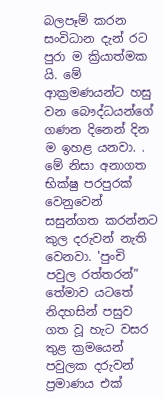බලපෑම් කරන සංවිධාන දැන් රට පුරා ම ක්‍රියාත්මක යි. මේ ආක්‍රමණයන්ට හසු වන බෞද්ධයන්ගේ ගණන දිනෙන් දින ම ඉහළ යනවා. . මේ නිසා අනාගත භික්ෂු පරපුරක් වෙනුවෙන් සසුන්ගත කරන්නට කුල දරුවන් නැති වෙනවා. 'පුංචි පවුල රත්තරන්” තේමාව යටතේ නිදහසින් පසුව ගත වූ හැට වසර තුළ ක්‍රමයෙන් පවුලක දරුවන් ප්‍රමාණය එක්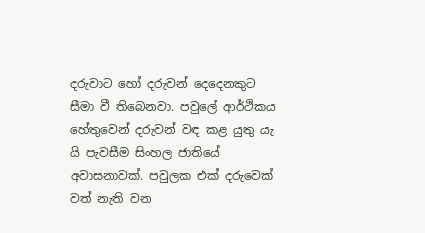දරුවාට හෝ දරුවන් දෙදෙනකුට සීමා වී තිබෙනවා. පවුලේ ආර්ථිකය හේතුවෙන් දරුවන් වඳ කළ යුතු යැ යි පැවසීම සිංහල ජාතියේ අවාසනාවක්. පවුලක එක් දරුවෙක් වත් නැති වන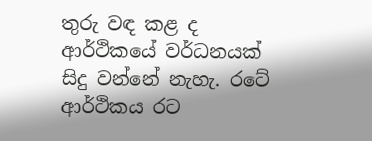තුරු වඳ කළ ද ආර්ථිකයේ වර්ධනයක් සිදු වන්නේ නැහැ. රටේ ආර්ථිකය රට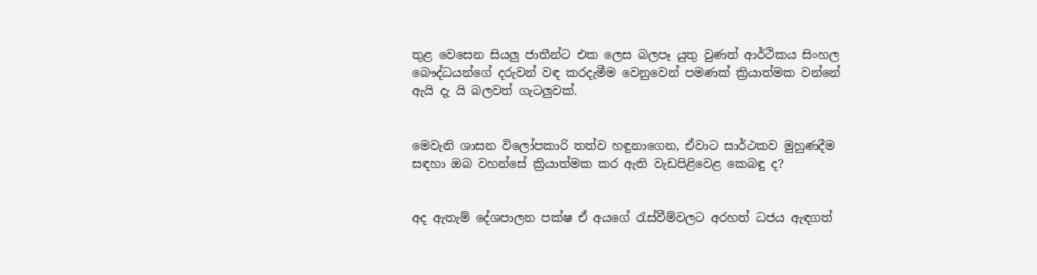තුළ වෙසෙන සියලු ජාතීන්ට එක ලෙස බලපෑ යුතු වුණත් ආර්ථිකය සිංහල බෞද්ධයන්ගේ දරුවන් වඳ කරදැමීම වෙනුවෙන් පමණක් ක්‍රියාත්මක වන්නේ ඇයි දැ යි බලවත් ගැටලුවක්.


මෙවැනි ශාසන විලෝපකාරි තත්ව හඳුනාගෙන, ඒවාට සාර්ථකව මුහුණදීම සඳහා ඔබ වහන්සේ ක්‍රියාත්මක කර ඇති වැඩපිළිවෙළ කෙබඳු ද?


අද ඇතැම් දේශපාලන පක්ෂ ඒ අයගේ රැස්වීම්වලට අරහත් ධජය ඇඳගත්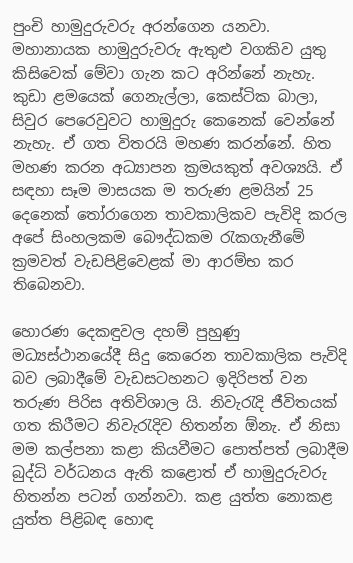පුංචි හාමුදුරුවරු අරන්ගෙන යනවා. මහානායක හාමුදුරුවරු ඇතුළු වගකිව යුතු කිසිවෙක් මේවා ගැන කට අරින්නේ නැහැ. කුඩා ළමයෙක් ගෙනැල්ලා, කෙස්ටික බාලා, සිවුර පෙරෙවුවට හාමුදුරු කෙනෙක් වෙන්නේ නැහැ. ඒ ගත විතරයි මහණ කරන්නේ. හිත මහණ කරන අධ්‍යාපන ක්‍රමයකුත් අවශ්‍යයි. ඒ සඳහා සෑම මාසයක ම තරුණ ළමයින් 25 දෙනෙක් තෝරාගෙන තාවකාලිකව පැවිදි කරල අපේ සිංහලකම බෞද්ධකම රැකගැනීමේ ක්‍රමවත් වැඩපිළිවෙළක් මා ආරම්භ කර තිබෙනවා.

හොරණ දෙකඳුවල දහම් පුහුණු මධ්‍යස්ථානයේදී සිදු කෙරෙන තාවකාලික පැවිදි බව ලබාදීමේ වැඩසටහනට ඉදිරිපත් වන තරුණ පිරිස අතිවිශාල යි. නිවැරැදි ජීවිතයක් ගත කිරීමට නිවැරැදිව හිතන්න ඕනැ. ඒ නිසා මම කල්පනා කළා කියවීමට පොත්පත් ලබාදීම බුද්ධි වර්ධනය ඇති කළොත් ඒ හාමුදුරුවරු හිතන්න පටන් ගන්නවා. කළ යුත්ත නොකළ යුත්ත පිළිබඳ හොඳ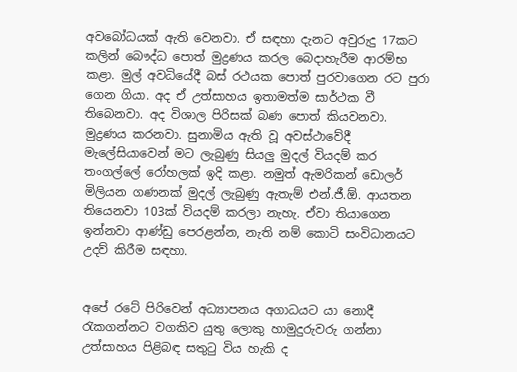අවබෝධයක් ඇති වෙනවා. ඒ සඳහා දැනට අවුරුදු 17කට කලින් බෞද්ධ පොත් මුද්‍රණය කරල බෙදාහැරීම ආරම්භ කළා. මුල් අවධියේදී බස් රථයක පොත් පුරවාගෙන රට පුරා ගෙන ගියා. අද ඒ උත්සාහය ඉතාමත්ම සාර්ථක වී තිබෙනවා. අද විශාල පිරිසක් බණ පොත් කියවනවා. මුද්‍රණය කරනවා. සුනාමිය ඇති වූ අවස්ථාවේදී මැලේසියාවෙන් මට ලැබුණු සියලු මුදල් වියදම් කර තංගල්ලේ රෝහලක් ඉදි කළා. නමුත් ඇමරිකන් ඩොලර් මිලියන ගණනක් මුදල් ලැබුණු ඇතැම් එන්.ජී.ඕ. ආයතන තියෙනවා 103ක් වියදම් කරලා නැහැ. ඒවා තියාගෙන ඉන්නවා ආණ්ඩු පෙරළන්න, නැති නම් කොටි සංවිධානයට උදව් කිරීම සඳහා.


අපේ රටේ පිරිවෙන් අධ්‍යාපනය අගාධයට යා නොදී රැකගන්නට වගකිව යුතු ලොකු හාමුදුරුවරු ගන්නා උත්සාහය පිළිබඳ සතුටු විය හැකි ද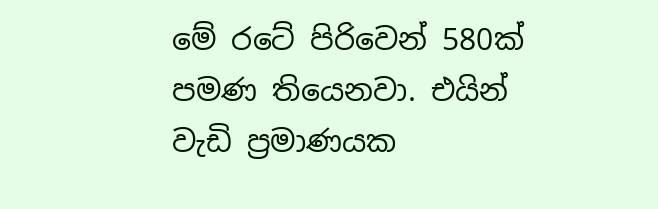මේ රටේ පිරිවෙන් 580ක් පමණ තියෙනවා. එයින් වැඩි ප්‍රමාණයක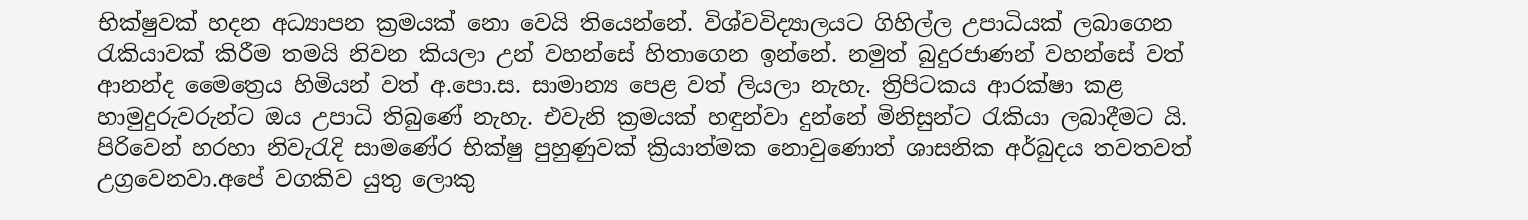භික්ෂුවක් හදන අධ්‍යාපන ක්‍රමයක් නො වෙයි තියෙන්නේ. විශ්වවිද්‍යාලයට ගිහිල්ල උපාධියක් ලබාගෙන රැකියාවක් කිරීම තමයි නිවන කියලා උන් වහන්සේ හිතාගෙන ඉන්නේ. නමුත් බුදුරජාණන් වහන්සේ වත් ආනන්ද මෛත්‍රෙය හිමියන් වත් අ.පො.ස. සාමාන්‍ය පෙළ වත් ලියලා නැහැ. ත්‍රිපිටකය ආරක්ෂා කළ හාමුදුරුවරුන්ට ඔය උපාධි තිබුණේ නැහැ. එවැනි ක්‍රමයක් හඳුන්වා දුන්නේ මිනිසුන්ට රැකියා ලබාදීමට යි. පිරිවෙන් හරහා නිවැරැදි සාමණේර භික්ෂු පුහුණුවක් ක්‍රියාත්මක නොවුණොත් ශාසනික අර්බුදය තවතවත් උග්‍රවෙනවා.අපේ වගකිව යුතු ලොකු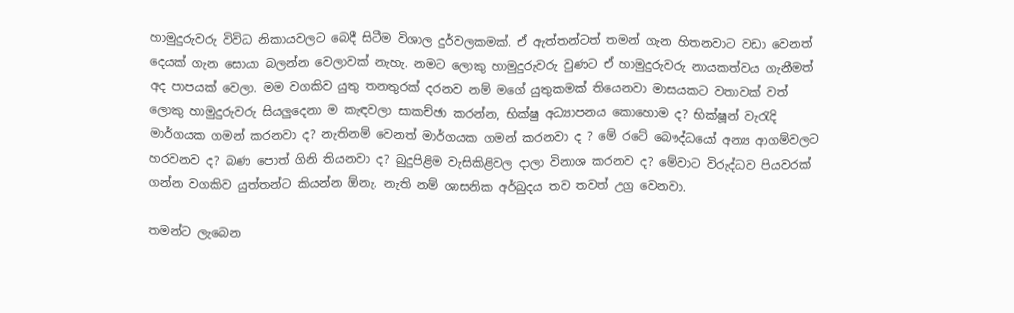හාමුදුරුවරු විවිධ නිකායවලට බෙදී සිටීම විශාල දුර්වලකමක්. ඒ ඇත්තන්ටත් තමන් ගැන හිතනවාට වඩා වෙනත් දෙයක් ගැන සොයා බලන්න වෙලාවක් නැහැ. නමට ලොකු හාමුදුරුවරු වුණට ඒ හාමුදුරුවරු නායකත්වය ගැනීමත් අද පාපයක් වෙලා. මම වගකිව යුතු තනතුරක් දරනව නම් මගේ යුතුකමක් තියෙනවා මාසයකට වතාවක් වත් ලොකු හාමුදුරුවරු සියලුදෙනා ම කැඳවලා සාකච්ඡා කරන්න, භික්ෂු අධ්‍යාපනය කොහොම ද? භික්ෂූන් වැරැදි මාර්ගයක ගමන් කරනවා ද? නැතිනම් වෙනත් මාර්ගයක ගමන් කරනවා ද ? මේ රටේ බෞද්ධයෝ අන්‍ය ආගම්වලට හරවනව ද? බණ පොත් ගිනි තියනවා ද? බුදුපිළිම වැසිකිළිවල දාලා විනාශ කරනව ද? මේවාට විරුද්ධව පියවරක් ගන්න වගකිව යුත්තන්ට කියන්න ඕනැ. නැති නම් ශාසනික අර්බුදය තව තවත් උග්‍ර වෙනවා.

තමන්ට ලැබෙන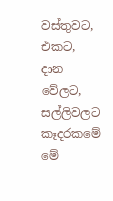වස්තුවට, එකට, දාන වේලට, සල්ලිවලට කෑදරකමේ මේ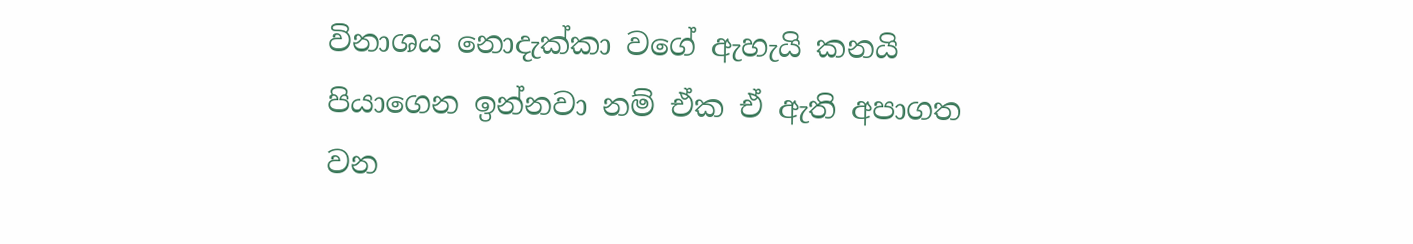විනාශය නොදැක්කා වගේ ඇහැයි කනයි පියාගෙන ඉන්නවා නම් ඒක ඒ ඇති අපාගත වන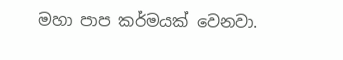මහා පාප කර්මයක් වෙනවා.